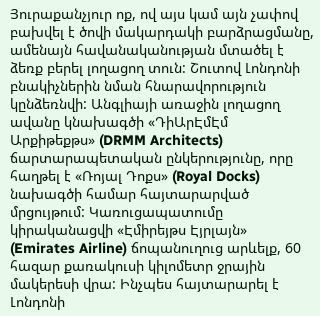Յուրաքանչյուր ոք, ով այս կամ այն չափով բախվել է ծովի մակարդակի բարձրացմանը, ամենայն հավանականության մտածել է ձեռք բերել լողացող տուն: Շուտով Լոնդոնի բնակիչներին նման հնարավորություն կընձեռնվի: Անգլիայի առաջին լողացող ավանը կնախագծի «ԴիԱրԷմԷմ Արքիթեքթս» (DRMM Architects) ճարտարապետական ընկերությունը, որը հաղթել է «Ռոյալ Դոքս» (Royal Docks) նախագծի համար հայտարարված մրցույթում: Կառուցապատումը կիրականացվի «Էմիրեյթս Էյրլայն» (Emirates Airline) ճոպանուղուց արևելք, 60 հազար քառակուսի կիլոմետր ջրային մակերեսի վրա: Ինչպես հայտարարել է Լոնդոնի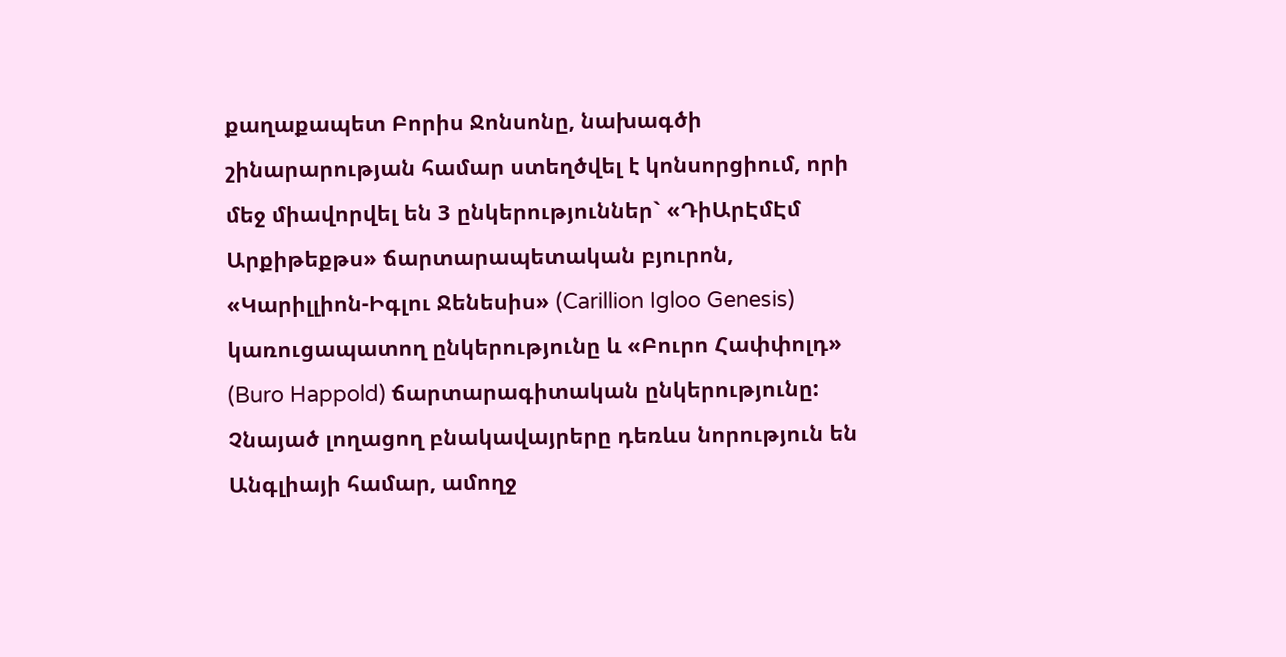քաղաքապետ Բորիս Ջոնսոնը, նախագծի շինարարության համար ստեղծվել է կոնսորցիում, որի մեջ միավորվել են 3 ընկերություններ` «ԴիԱրԷմԷմ Արքիթեքթս» ճարտարապետական բյուրոն, «Կարիլլիոն-Իգլու Ջենեսիս» (Carillion Igloo Genesis) կառուցապատող ընկերությունը և «Բուրո Հափփոլդ» (Buro Happold) ճարտարագիտական ընկերությունը: Չնայած լողացող բնակավայրերը դեռևս նորություն են Անգլիայի համար, ամողջ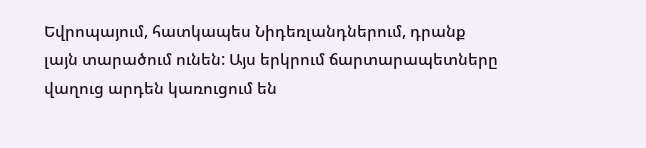Եվրոպայում, հատկապես Նիդեռլանդներում, դրանք լայն տարածում ունեն: Այս երկրում ճարտարապետները վաղուց արդեն կառուցում են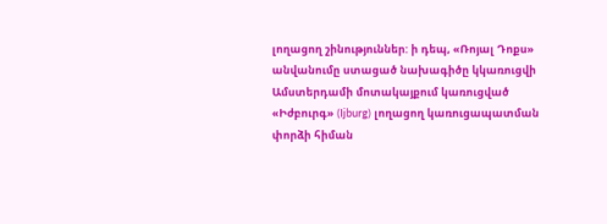լողացող շինություններ: ի դեպ, «Ռոյալ Դոքս» անվանումը ստացած նախագիծը կկառուցվի Ամստերդամի մոտակայքում կառուցված «Իժբուրգ» (Ijburg) լողացող կառուցապատման փորձի հիման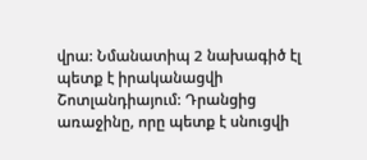վրա: Նմանատիպ 2 նախագիծ էլ պետք է իրականացվի Շոտլանդիայում: Դրանցից առաջինը, որը պետք է սնուցվի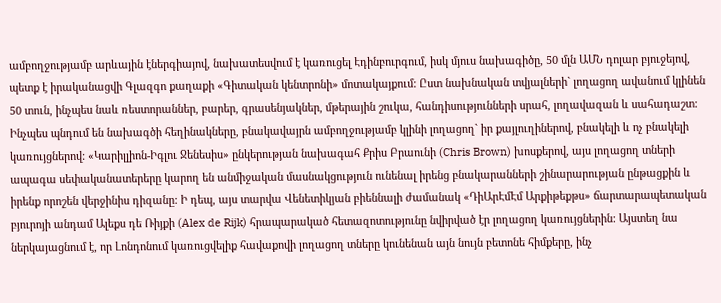ամբողջությամբ արևային էներգիայով, նախատեսվում է կառուցել Էդինբուրգում, իսկ մյուս նախագիծը, 50 մլն ԱՄՆ դոլար բյուջեյով, պետք է իրականացվի Գլազգո քաղաքի «Գիտական կենտրոնի» մոտակայքում: Ըստ նախնական տվյալների` լողացող ավանում կլինեն 50 տուն, ինչպես նաև ռեստորաններ, բարեր, գրասենյակներ, մթերային շուկա, հանդիսությունների սրահ, լողավազան և սահադաշտ: Ինչպես պնդում են նախագծի հեղինակները, բնակավայրն ամբողջությամբ կլինի լողացող` իր քայլուղիներով, բնակելի և ոչ բնակելի կառույցներով: «Կարիլլիոն-Իգլու Ջենեսիս» ընկերության նախագահ Քրիս Բրաունի (Chris Brown) խոսքերով, այս լողացող տների ապագա սեփականատերերը կարող են անմիջական մասնակցություն ունենալ իրենց բնակարանների շինարարության ընթացքին և իրենք որոշեն վերջինիս դիզանը: Ի դեպ, այս տարվա Վենետիկյան բիեննալի ժամանակ «ԴիԱրԷմԷմ Արքիթեքթս» ճարտարապետական բյուրոյի անդամ Ալեքս դե Ռիյքի (Alex de Rijk) հրապարակած հետազոտությունը նվիրված էր լողացող կառույցներին: Այստեղ նա ներկայացնում է, որ Լոնդոնում կառուցվելիք հավաքովի լողացող տները կունենան այն նույն բետոնե հիմքերը, ինչ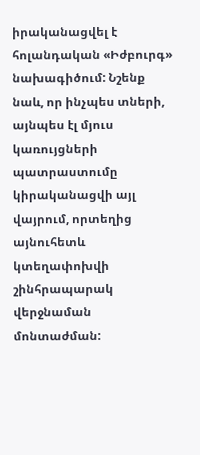իրականացվել է հոլանդական «Իժբուրգ» նախագիծում: Նշենք նաև, որ ինչպես տների, այնպես էլ մյուս կառույցների պատրաստումը կիրականացվի այլ վայրում, որտեղից այնուհետև կտեղափոխվի շինհրապարակ վերջնաման մոնտաժման: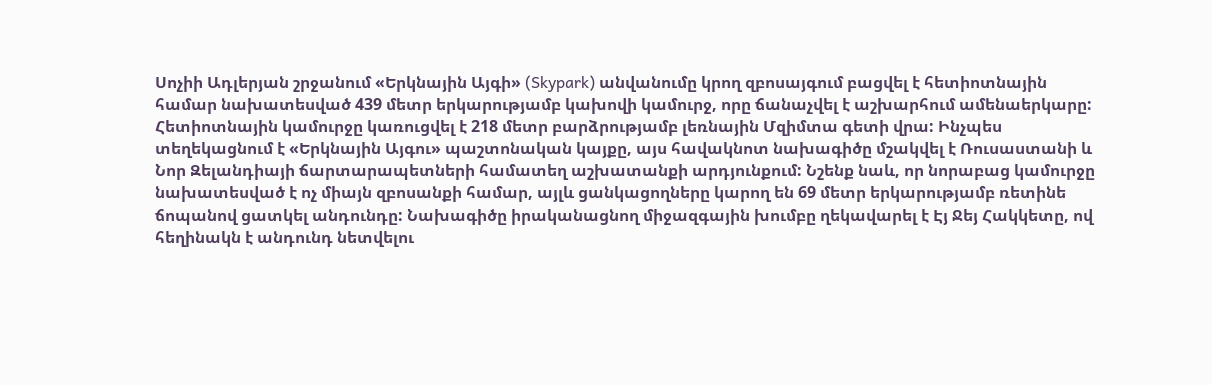Սոչիի Ադլերյան շրջանում «Երկնային Այգի» (Skypark) անվանումը կրող զբոսայգում բացվել է հետիոտնային համար նախատեսված 439 մետր երկարությամբ կախովի կամուրջ, որը ճանաչվել է աշխարհում ամենաերկարը: Հետիոտնային կամուրջը կառուցվել է 218 մետր բարձրությամբ լեռնային Մզիմտա գետի վրա: Ինչպես տեղեկացնում է «Երկնային Այգու» պաշտոնական կայքը, այս հավակնոտ նախագիծը մշակվել է Ռուսաստանի և Նոր Զելանդիայի ճարտարապետների համատեղ աշխատանքի արդյունքում: Նշենք նաև, որ նորաբաց կամուրջը նախատեսված է ոչ միայն զբոսանքի համար, այլև ցանկացողները կարող են 69 մետր երկարությամբ ռետինե ճոպանով ցատկել անդունդը: Նախագիծը իրականացնող միջազգային խումբը ղեկավարել է Էյ Ջեյ Հակկետը, ով հեղինակն է անդունդ նետվելու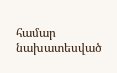համար նախատեսված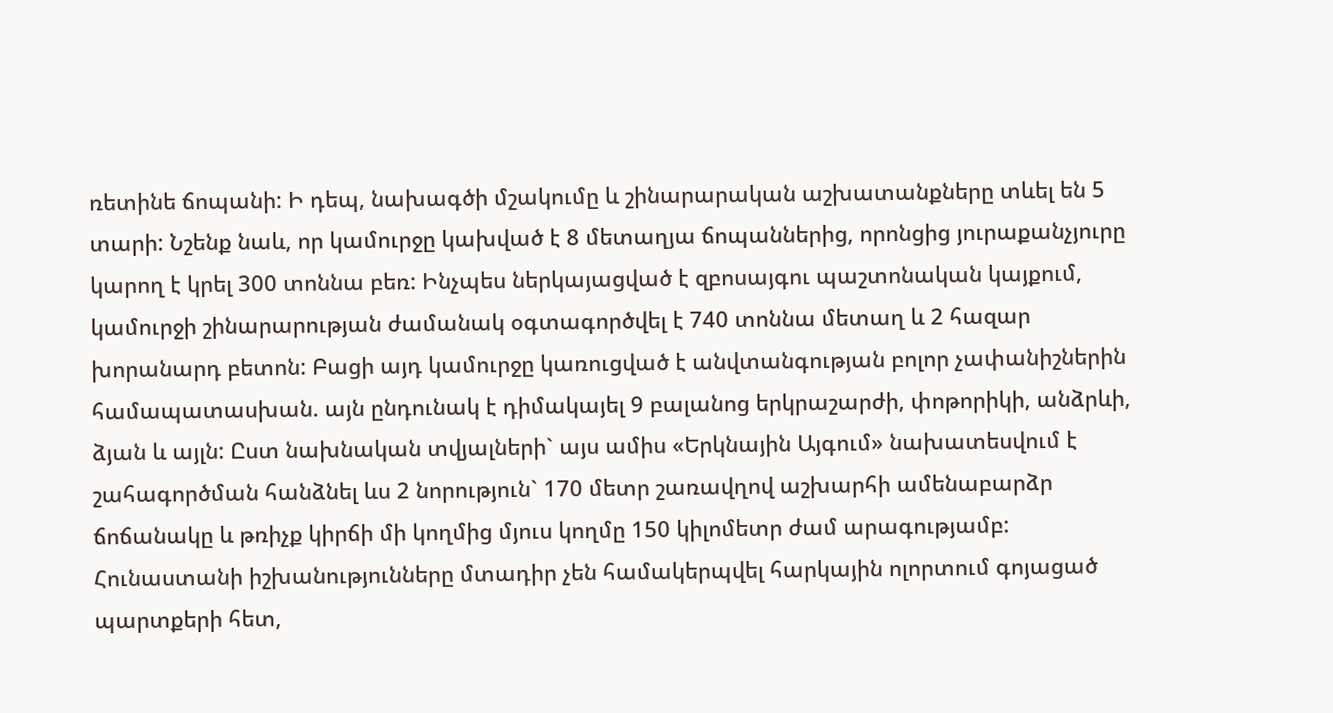ռետինե ճոպանի: Ի դեպ, նախագծի մշակումը և շինարարական աշխատանքները տևել են 5 տարի: Նշենք նաև, որ կամուրջը կախված է 8 մետաղյա ճոպաններից, որոնցից յուրաքանչյուրը կարող է կրել 300 տոննա բեռ: Ինչպես ներկայացված է զբոսայգու պաշտոնական կայքում, կամուրջի շինարարության ժամանակ օգտագործվել է 740 տոննա մետաղ և 2 հազար խորանարդ բետոն: Բացի այդ կամուրջը կառուցված է անվտանգության բոլոր չափանիշներին համապատասխան. այն ընդունակ է դիմակայել 9 բալանոց երկրաշարժի, փոթորիկի, անձրևի, ձյան և այլն: Ըստ նախնական տվյալների` այս ամիս «Երկնային Այգում» նախատեսվում է շահագործման հանձնել ևս 2 նորություն` 170 մետր շառավղով աշխարհի ամենաբարձր ճոճանակը և թռիչք կիրճի մի կողմից մյուս կողմը 150 կիլոմետր ժամ արագությամբ:
Հունաստանի իշխանությունները մտադիր չեն համակերպվել հարկային ոլորտում գոյացած պարտքերի հետ,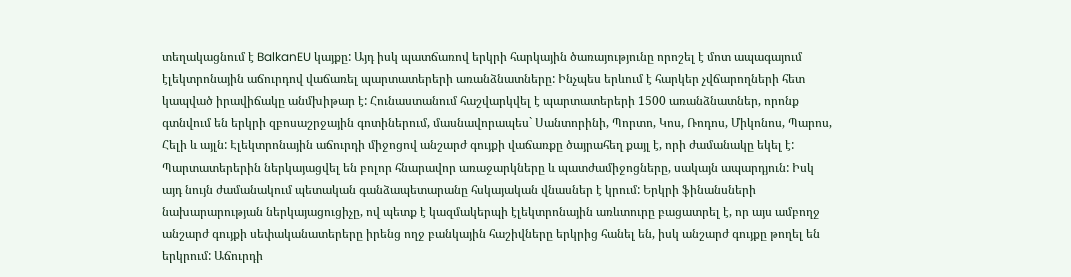տեղակացնում է BalkanEU կայքը: Այդ իսկ պատճառով երկրի հարկային ծառայությունը որոշել է մոտ ապագայում էլեկտրոնային աճուրդով վաճառել պարտատերերի առանձնատները: Ինչպես երևում է հարկեր չվճարողների հետ կապված իրավիճակը անմխիթար է: Հունաստանում հաշվարկվել է պարտատերերի 1500 առանձնատներ, որոնք գտնվում են երկրի զբոսաշրջային գոտիներում, մասնավորապես` Սանտորինի, Պորտո, Կոս, Ռոդոս, Միկոնոս, Պարոս, Հելի և այլն: Էլեկտրոնային աճուրդի միջոցով անշարժ գույքի վաճառքը ծայրահեղ քայլ է, որի ժամանակը եկել է: Պարտատերերին ներկայացվել են բոլոր հնարավոր առաջարկները և պատժամիջոցները, սակայն ապարդյուն: Իսկ այդ նույն ժամանակում պետական գանձապետարանը հսկայական վնասներ է կրում: Երկրի ֆինանսների նախարարության ներկայացուցիչը, ով պետք է կազմակերպի էլեկտրոնային առևտուրը բացատրել է, որ այս ամբողջ անշարժ գույքի սեփականատերերը իրենց ողջ բանկային հաշիվները երկրից հանել են, իսկ անշարժ գույքը թողել են երկրում: Աճուրդի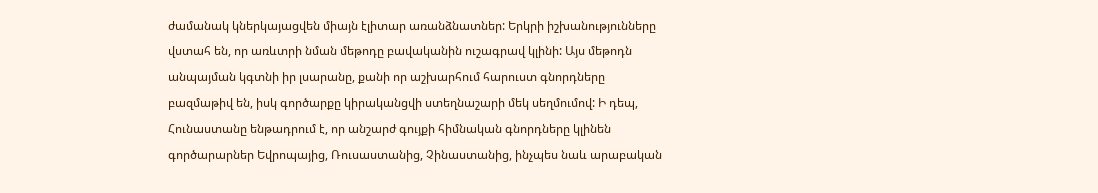ժամանակ կներկայացվեն միայն էլիտար առանձնատներ: Երկրի իշխանությունները վստահ են, որ առևտրի նման մեթոդը բավականին ուշագրավ կլինի: Այս մեթոդն անպայման կգտնի իր լսարանը, քանի որ աշխարհում հարուստ գնորդները բազմաթիվ են, իսկ գործարքը կիրականցվի ստեղնաշարի մեկ սեղմումով: Ի դեպ, Հունաստանը ենթադրում է, որ անշարժ գույքի հիմնական գնորդները կլինեն գործարարներ Եվրոպայից, Ռուսաստանից, Չինաստանից, ինչպես նաև արաբական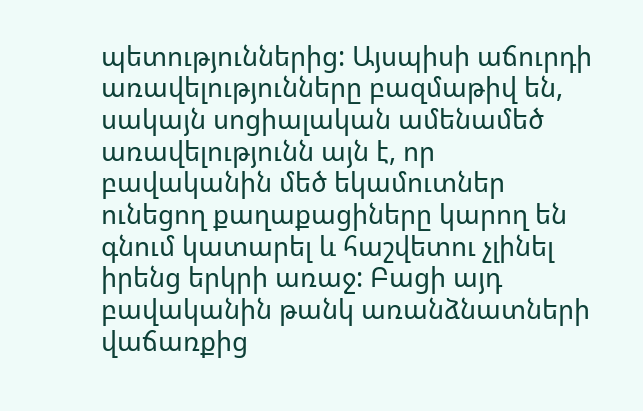պետություններից: Այսպիսի աճուրդի առավելությունները բազմաթիվ են, սակայն սոցիալական ամենամեծ առավելությունն այն է, որ բավականին մեծ եկամուտներ ունեցող քաղաքացիները կարող են գնում կատարել և հաշվետու չլինել իրենց երկրի առաջ: Բացի այդ բավականին թանկ առանձնատների վաճառքից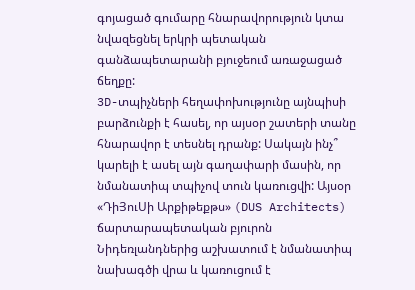գոյացած գումարը հնարավորություն կտա նվազեցնել երկրի պետական գանձապետարանի բյուջեում առաջացած ճեղքը:
3D-տպիչների հեղափոխությունը այնպիսի բարձունքի է հասել, որ այսօր շատերի տանը հնարավոր է տեսնել դրանք: Սակայն ինչ՞ կարելի է ասել այն գաղափարի մասին, որ նմանատիպ տպիչով տուն կառուցվի: Այսօր «ԴիՅուՍի Արքիթեքթս» (DUS Architects) ճարտարապետական բյուրոն Նիդեռլանդներից աշխատում է նմանատիպ նախագծի վրա և կառուցում է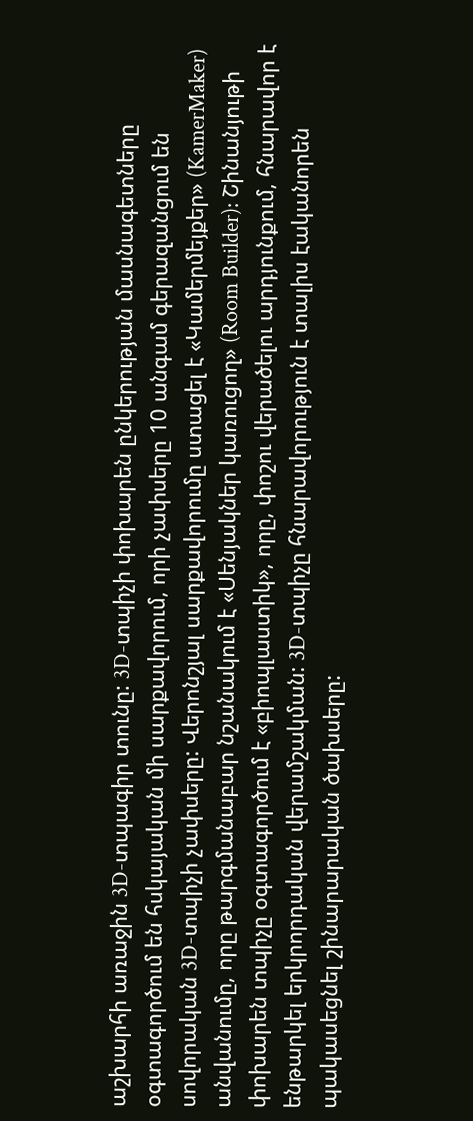աշխարհի առաջին 3D-տպագիր տունը: 3D-տպիչի փոխարեն ընկերության մասնագետները օգտագործում են հսկայական մի սարքավորում, որի չափսերը 10 անգամ գերազանցում են սովորական 3D-տպիչի չափսերը: Վերոնշյալ սարքավորումը ստացել է «Կամերմեյքեր» (KamerMaker) անվանումը, որը թարգմանաբար նշանակում է «Սենյակներ կառուցող» (Room Builder): Շինանյութի փոխարեն տպիչը օգտագործում է «բիոպլաստիկ», որը, փոշու վերածելու արդյունքում, հնարավոր է ենթարկել երկրորդական վերամշակման: 3D-տպիչը հնարավորություն է տալիս էականորեն պակասեցնել շինարարական ծախսերը: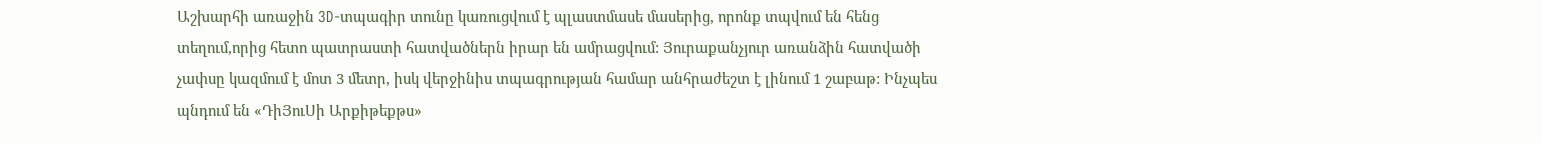Աշխարհի առաջին 3D-տպագիր տունը կառուցվում է պլաստմասե մասերից, որոնք տպվում են հենց տեղում,որից հետո պատրաստի հատվածներն իրար են ամրացվում: Յուրաքանչյուր առանձին հատվածի չափսը կազմում է մոտ 3 մետր, իսկ վերջինիս տպագրության համար անհրաժեշտ է լինում 1 շաբաթ: Ինչպես պնդում են «ԴիՅուՍի Արքիթեքթս»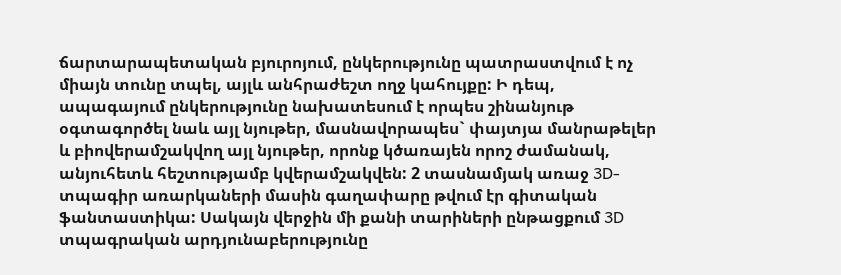ճարտարապետական բյուրոյում, ընկերությունը պատրաստվում է ոչ միայն տունը տպել, այլև անհրաժեշտ ողջ կահույքը: Ի դեպ, ապագայում ընկերությունը նախատեսում է որպես շինանյութ օգտագործել նաև այլ նյութեր, մասնավորապես` փայտյա մանրաթելեր և բիովերամշակվող այլ նյութեր, որոնք կծառայեն որոշ ժամանակ, անյուհետև հեշտությամբ կվերամշակվեն: 2 տասնամյակ առաջ 3D-տպագիր առարկաների մասին գաղափարը թվում էր գիտական ֆանտաստիկա: Սակայն վերջին մի քանի տարիների ընթացքում 3D տպագրական արդյունաբերությունը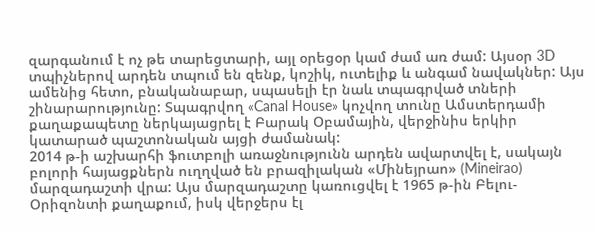զարգանում է ոչ թե տարեցտարի, այլ օրեցօր կամ ժամ առ ժամ: Այսօր 3D տպիչներով արդեն տպում են զենք, կոշիկ, ուտելիք և անգամ նավակներ: Այս ամենից հետո, բնականաբար, սպասելի էր նաև տպագրված տների շինարարությունը: Տպագրվող «Canal House» կոչվող տունը Ամստերդամի քաղաքապետը ներկայացրել է Բարակ Օբամային, վերջինիս երկիր կատարած պաշտոնական այցի ժամանակ:
2014 թ-ի աշխարհի ֆուտբոլի առաջնությունն արդեն ավարտվել է, սակայն բոլորի հայացքներն ուղղված են բրազիլական «Մինեյրաո» (Mineirao) մարզադաշտի վրա: Այս մարզադաշտը կառուցվել է 1965 թ-ին Բելու-Օրիզոնտի քաղաքում, իսկ վերջերս էլ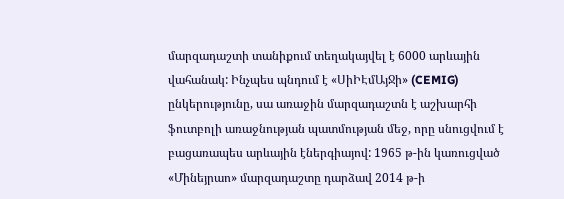մարզադաշտի տանիքում տեղակայվել է 6000 արևային վահանակ: Ինչպես պնդում է «ՍիԻԷմԱյՋի» (CEMIG) ընկերությունը, սա առաջին մարզադաշտն է աշխարհի ֆուտբոլի առաջնության պատմության մեջ, որը սնուցվում է բացառապես արևային էներգիայով: 1965 թ-ին կառուցված «Մինեյրաո» մարզադաշտը դարձավ 2014 թ-ի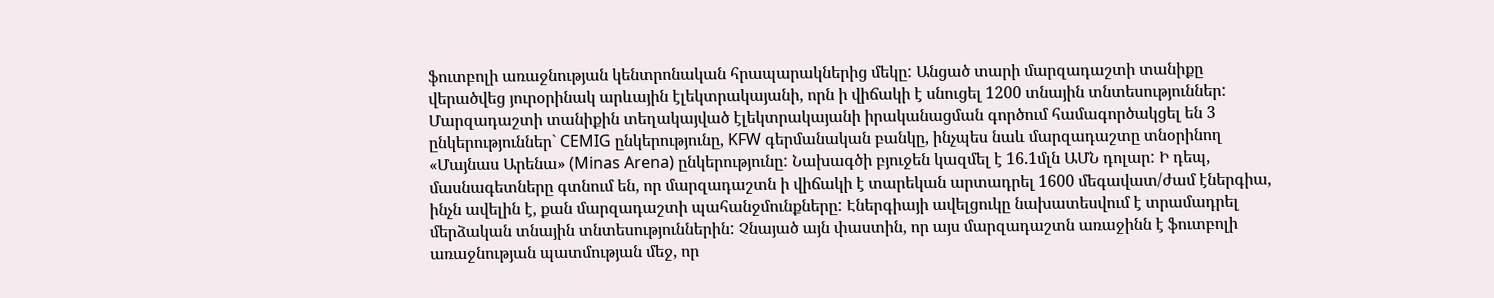ֆուտբոլի առաջնության կենտրոնական հրապարակներից մեկը: Անցած տարի մարզադաշտի տանիքը վերածվեց յուրօրինակ արևային էլեկտրակայանի, որն ի վիճակի է սնուցել 1200 տնային տնտեսություններ: Մարզադաշտի տանիքին տեղակայված էլեկտրակայանի իրականացման գործում համագործակցել են 3 ընկերություններ` CEMIG ընկերությունը, KFW գերմանական բանկը, ինչպես նաև մարզադաշտը տնօրինող «Մայնաս Արենա» (Minas Arena) ընկերությունը: Նախագծի բյուջեն կազմել է 16.1մլն ԱՄՆ դոլար: Ի դեպ, մասնագետները գտնում են, որ մարզադաշտն ի վիճակի է տարեկան արտադրել 1600 մեգավատ/ժամ էներգիա, ինչն ավելին է, քան մարզադաշտի պահանջմունքները: Էներգիայի ավելցուկը նախատեսվում է տրամադրել մերձական տնային տնտեսություններին: Չնայած այն փաստին, որ այս մարզադաշտն առաջինն է ֆուտբոլի առաջնության պատմության մեջ, որ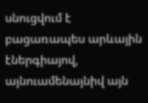սնուցվում է բացառապես արևային էներգիայով, այնուամենայնիվ այն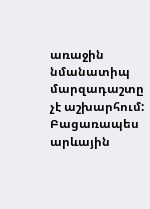առաջին նմանատիպ մարզադաշտը չէ աշխարհում: Բացառապես արևային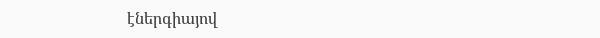էներգիայով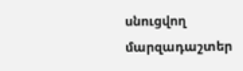սնուցվող մարզադաշտեր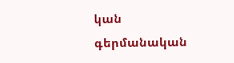կան գերմանական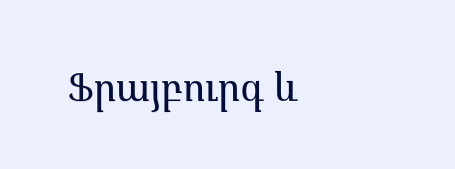Ֆրայբուրգ և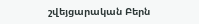շվեյցարական Բերն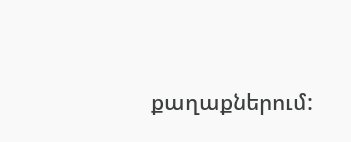քաղաքներում: